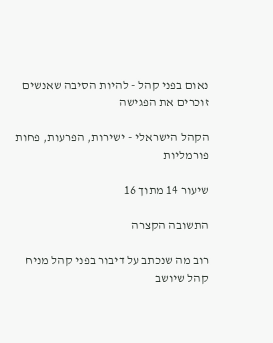נאום בפני קהל - להיות הסיבה שאנשים זוכרים את הפגישה

הקהל הישראלי - ישירות, הפרעות, פחות פורמליות

שיעור 14 מתוך 16

התשובה הקצרה

רוב מה שנכתב על דיבור בפני קהל מניח קהל שיושב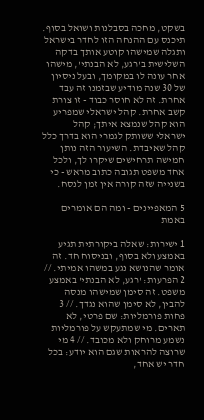בשקט, מחכה בסבלנות ושואל בסוף. תיכנס עם ההנחה הזו לחדר בישראל ותגלה שמישהו קוטע אותך בדקה השלישית ב'רגע, לא הבנתי', מישהו אחר עונה לו במקומך, ובעל ניסיון של 30 שנה מודיע שבזמנו זה עבד אחרת. זה לא חוסר כבוד - זו צורת קשב אחרת. קהל ישראלי שמפריע הוא קהל שנמצא איתך; קהל ישראלי ששותק לגמרי הוא בדרך כלל קהל שאיבדת. השיעור הזה נותן חמישה תרחישים שיקרו לך, ולכל אחד משפט תגובה כתוב מראש - כי בשנייה שזה קורה אין זמן לנסח.

5 המאפיינים - ומה הם אומרים באמת

1 ישירות: שאלה ביקורתית תגיע באמצע ולא בסוף, ובניסוח חד. זה אומר שהנושא נגע במשהו אמיתי. // 2 הפרעות: 'רגע, לא הבנתי' באמצע משפט. זה סימן שמישהו מנסה להבין, לא סימן שהוא נגדך. // 3 פחות פורמליות: שם פרטי, לא תארים. מי שמתעקש על פורמליות נשמע מרוחק ולא מכובד. // 4 מי שרוצה להראות שגם הוא יודע: בכל חדר יש אחד,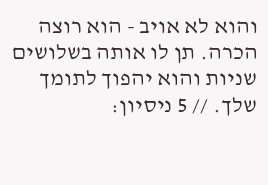והוא לא אויב - הוא רוצה הכרה. תן לו אותה בשלושים שניות והוא יהפוך לתומך שלך. // 5 ניסיון: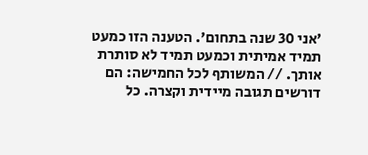'אני 30 שנה בתחום'. הטענה הזו כמעט תמיד אמיתית וכמעט תמיד לא סותרת אותך. // המשותף לכל החמישה: הם דורשים תגובה מיידית וקצרה. כל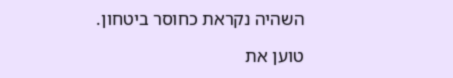השהיה נקראת כחוסר ביטחון.

טוען את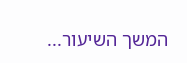המשך השיעור...